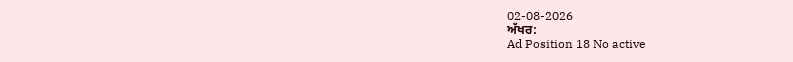02-08-2026
ਅੱਖਰ:
Ad Position 18 No active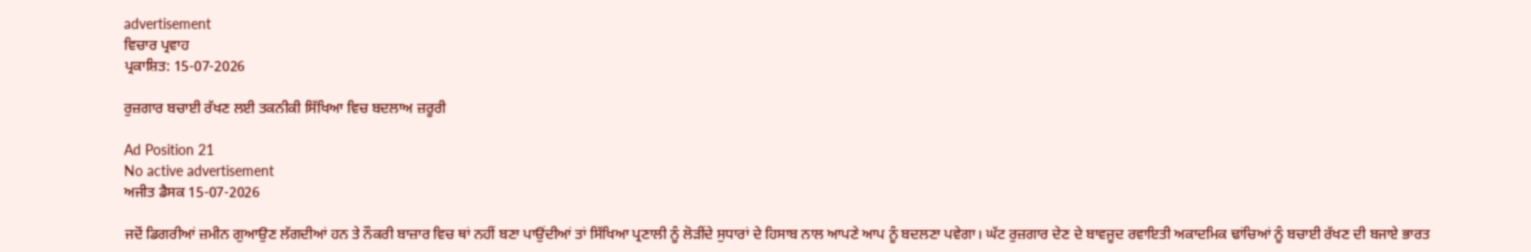advertisement
ਵਿਚਾਰ ਪ੍ਰਵਾਹ
ਪ੍ਰਕਾਸ਼ਿਤ: 15-07-2026

ਰੁਜ਼ਗਾਰ ਬਚਾਈ ਰੱਖਣ ਲਈ ਤਕਨੀਕੀ ਸਿੱਖਿਆ ਵਿਚ ਬਦਲਾਅ ਜ਼ਰੂਰੀ

Ad Position 21
No active advertisement
ਅਜੀਤ ਡੈਸਕ 15-07-2026

ਜਦੋਂ ਡਿਗਰੀਆਂ ਜ਼ਮੀਨ ਗੁਆਉਣ ਲੱਗਦੀਆਂ ਹਨ ਤੇ ਨੌਕਰੀ ਬਾਜ਼ਾਰ ਵਿਚ ਥਾਂ ਨਹੀਂ ਬਣਾ ਪਾਉਂਦੀਆਂ ਤਾਂ ਸਿੱਖਿਆ ਪ੍ਰਣਾਲੀ ਨੂੰ ਲੋੜੀਂਦੇ ਸੁਧਾਰਾਂ ਦੇ ਹਿਸਾਬ ਨਾਲ ਆਪਣੇ ਆਪ ਨੂੰ ਬਦਲਣਾ ਪਵੇਗਾ। ਘੱਟ ਰੁਜ਼ਗਾਰ ਦੇਣ ਦੇ ਬਾਵਜੂਦ ਰਵਾਇਤੀ ਅਕਾਦਮਿਕ ਢਾਂਚਿਆਂ ਨੂੰ ਬਚਾਈ ਰੱਖਣ ਦੀ ਬਜਾਏ ਭਾਰਤ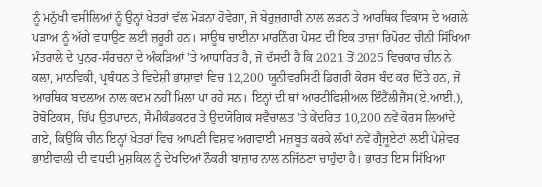ਨੂੰ ਮਨੁੱਖੀ ਵਸੀਲਿਆਂ ਨੂੰ ਉਨ੍ਹਾਂ ਖੇਤਰਾਂ ਵੱਲ ਮੋੜਨਾ ਹੋਵੇਗਾ, ਜੋ ਬੇਰੁਜ਼ਗਾਰੀ ਨਾਲ ਲੜਨ ਤੇ ਆਰਥਿਕ ਵਿਕਾਸ ਦੇ ਅਗਲੇ ਪੜਾਅ ਨੂੰ ਅੱਗੇ ਵਧਾਉਣ ਲਈ ਜ਼ਰੂਰੀ ਹਨ। ਸਾਊਥ ਚਾਈਨਾ ਮਾਰਨਿੰਗ ਪੋਸਟ ਦੀ ਇਕ ਤਾਜ਼ਾ ਰਿਪੋਰਟ ਚੀਨੀ ਸਿੱਖਿਆ ਮੰਤਰਾਲੇ ਦੇ ਪੁਨਰ-ਸੰਰਚਨਾ ਦੇ ਅੰਕੜਿਆਂ 'ਤੇ ਆਧਾਰਿਤ ਹੈ, ਜੋ ਦੱਸਦੀ ਹੈ ਕਿ 2021 ਤੋਂ 2025 ਵਿਚਕਾਰ ਚੀਨ ਨੇ ਕਲਾ, ਮਾਨਵਿਕੀ, ਪ੍ਰਬੰਧਨ ਤੇ ਵਿਦੇਸ਼ੀ ਭਾਸ਼ਾਵਾਂ ਵਿਚ 12,200 ਯੂਨੀਵਰਸਿਟੀ ਡਿਗਰੀ ਕੋਰਸ ਬੰਦ ਕਰ ਦਿੱਤੇ ਹਨ, ਜੋ ਆਰਥਿਕ ਬਦਲਾਅ ਨਾਲ ਕਦਮ ਨਹੀਂ ਮਿਲਾ ਪਾ ਰਹੇ ਸਨ। ਇਨ੍ਹਾਂ ਦੀ ਥਾਂ ਆਰਟੀਫਿਸ਼ੀਅਲ ਇੰਟੈਂਲੀਜੈਂਸ(ਏ.ਆਈ.), ਰੋਬੋਟਿਕਸ, ਚਿੱਪ ਉਤਪਾਦਨ, ਸੈਮੀਕੰਡਕਟਰ ਤੇ ਉਦਯੋਗਿਕ ਸਵੈਚਾਲਤ 'ਤੇ ਕੇਂਦਰਿਤ 10,200 ਨਵੇਂ ਕੋਰਸ ਲਿਆਂਦੇ ਗਏ, ਕਿਉਂਕਿ ਚੀਨ ਇਨ੍ਹਾਂ ਖੇਤਰਾਂ ਵਿਚ ਆਪਣੀ ਵਿਸ਼ਵ ਅਗਵਾਈ ਮਜ਼ਬੂਤ ਕਰਕੇ ਲੱਖਾਂ ਨਵੇਂ ਗ੍ਰੈਜੂਏਟਾਂ ਲਈ ਪੇਸ਼ੇਵਰ ਭਾਈਵਾਲੀ ਦੀ ਵਧਦੀ ਮੁਸ਼ਕਿਲ ਨੂੰ ਦੇਖਦਿਆਂ ਨੌਕਰੀ ਬਾਜ਼ਾਰ ਨਾਲ ਨਜਿੱਠਣਾ ਚਾਹੁੰਦਾ ਹੈ। ਭਾਰਤ ਇਸ ਸਿੱਖਿਆ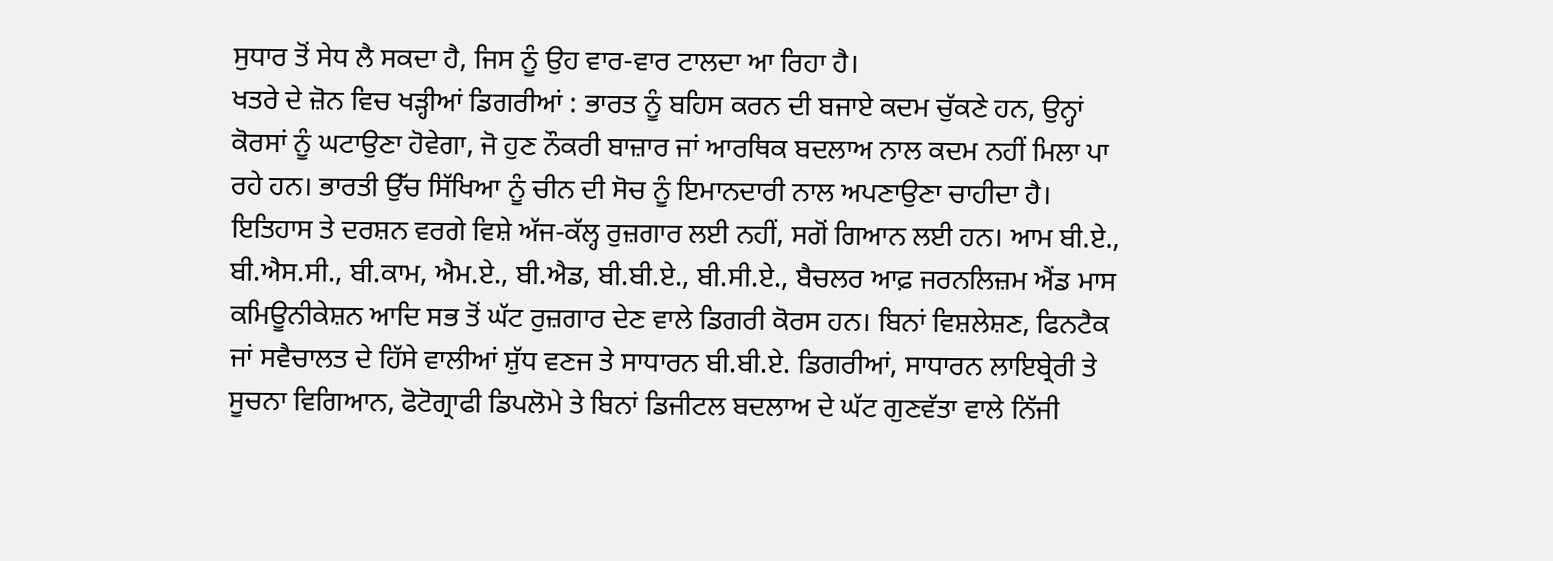ਸੁਧਾਰ ਤੋਂ ਸੇਧ ਲੈ ਸਕਦਾ ਹੈ, ਜਿਸ ਨੂੰ ਉਹ ਵਾਰ-ਵਾਰ ਟਾਲਦਾ ਆ ਰਿਹਾ ਹੈ।
ਖਤਰੇ ਦੇ ਜ਼ੋਨ ਵਿਚ ਖੜ੍ਹੀਆਂ ਡਿਗਰੀਆਂ : ਭਾਰਤ ਨੂੰ ਬਹਿਸ ਕਰਨ ਦੀ ਬਜਾਏ ਕਦਮ ਚੁੱਕਣੇ ਹਨ, ਉਨ੍ਹਾਂ ਕੋਰਸਾਂ ਨੂੰ ਘਟਾਉਣਾ ਹੋਵੇਗਾ, ਜੋ ਹੁਣ ਨੌਕਰੀ ਬਾਜ਼ਾਰ ਜਾਂ ਆਰਥਿਕ ਬਦਲਾਅ ਨਾਲ ਕਦਮ ਨਹੀਂ ਮਿਲਾ ਪਾ ਰਹੇ ਹਨ। ਭਾਰਤੀ ਉੱਚ ਸਿੱਖਿਆ ਨੂੰ ਚੀਨ ਦੀ ਸੋਚ ਨੂੰ ਇਮਾਨਦਾਰੀ ਨਾਲ ਅਪਣਾਉਣਾ ਚਾਹੀਦਾ ਹੈ। ਇਤਿਹਾਸ ਤੇ ਦਰਸ਼ਨ ਵਰਗੇ ਵਿਸ਼ੇ ਅੱਜ-ਕੱਲ੍ਹ ਰੁਜ਼ਗਾਰ ਲਈ ਨਹੀਂ, ਸਗੋਂ ਗਿਆਨ ਲਈ ਹਨ। ਆਮ ਬੀ.ਏ., ਬੀ.ਐਸ.ਸੀ., ਬੀ.ਕਾਮ, ਐਮ.ਏ., ਬੀ.ਐਡ, ਬੀ.ਬੀ.ਏ., ਬੀ.ਸੀ.ਏ., ਬੈਚਲਰ ਆਫ਼ ਜਰਨਲਿਜ਼ਮ ਐਂਡ ਮਾਸ ਕਮਿਊਨੀਕੇਸ਼ਨ ਆਦਿ ਸਭ ਤੋਂ ਘੱਟ ਰੁਜ਼ਗਾਰ ਦੇਣ ਵਾਲੇ ਡਿਗਰੀ ਕੋਰਸ ਹਨ। ਬਿਨਾਂ ਵਿਸ਼ਲੇਸ਼ਣ, ਫਿਨਟੈਕ ਜਾਂ ਸਵੈਚਾਲਤ ਦੇ ਹਿੱਸੇ ਵਾਲੀਆਂ ਸ਼ੁੱਧ ਵਣਜ ਤੇ ਸਾਧਾਰਨ ਬੀ.ਬੀ.ਏ. ਡਿਗਰੀਆਂ, ਸਾਧਾਰਨ ਲਾਇਬ੍ਰੇਰੀ ਤੇ ਸੂਚਨਾ ਵਿਗਿਆਨ, ਫੋਟੋਗ੍ਰਾਫੀ ਡਿਪਲੋਮੇ ਤੇ ਬਿਨਾਂ ਡਿਜੀਟਲ ਬਦਲਾਅ ਦੇ ਘੱਟ ਗੁਣਵੱਤਾ ਵਾਲੇ ਨਿੱਜੀ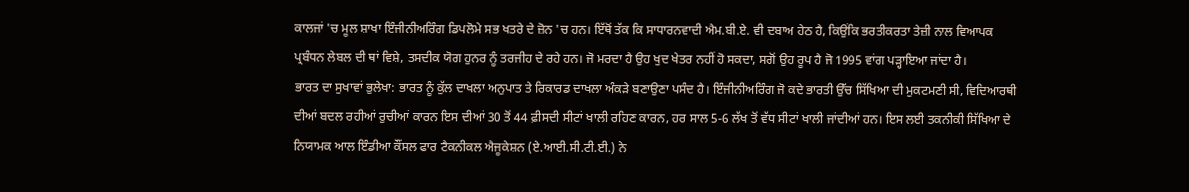ਕਾਲਜਾਂ 'ਚ ਮੂਲ ਸ਼ਾਖਾ ਇੰਜੀਨੀਅਰਿੰਗ ਡਿਪਲੋਮੇ ਸਭ ਖਤਰੇ ਦੇ ਜ਼ੋਨ 'ਚ ਹਨ। ਇੱਥੋਂ ਤੱਕ ਕਿ ਸਾਧਾਰਨਵਾਦੀ ਐਮ.ਬੀ.ਏ. ਵੀ ਦਬਾਅ ਹੇਠ ਹੈ, ਕਿਉਂਕਿ ਭਰਤੀਕਰਤਾ ਤੇਜ਼ੀ ਨਾਲ ਵਿਆਪਕ ਪ੍ਰਬੰਧਨ ਲੇਬਲ ਦੀ ਥਾਂ ਵਿਸ਼ੇ, ਤਸਦੀਕ ਯੋਗ ਹੁਨਰ ਨੂੰ ਤਰਜੀਹ ਦੇ ਰਹੇ ਹਨ। ਜੋ ਮਰਦਾ ਹੈ ਉਹ ਖੁਦ ਖੇਤਰ ਨਹੀਂ ਹੋ ਸਕਦਾ, ਸਗੋਂ ਉਹ ਰੂਪ ਹੈ ਜੋ 1995 ਵਾਂਗ ਪੜ੍ਹਾਇਆ ਜਾਂਦਾ ਹੈ।
ਭਾਰਤ ਦਾ ਸੁਖਾਵਾਂ ਭੁਲੇਖਾ: ਭਾਰਤ ਨੂੰ ਕੁੱਲ ਦਾਖਲਾ ਅਨੁਪਾਤ ਤੇ ਰਿਕਾਰਡ ਦਾਖਲਾ ਅੰਕੜੇ ਬਣਾਉਣਾ ਪਸੰਦ ਹੈ। ਇੰਜੀਨੀਅਰਿੰਗ ਜੋ ਕਦੇ ਭਾਰਤੀ ਉੱਚ ਸਿੱਖਿਆ ਦੀ ਮੁਕਟਮਣੀ ਸੀ, ਵਿਦਿਆਰਥੀ ਦੀਆਂ ਬਦਲ ਰਹੀਆਂ ਰੁਚੀਆਂ ਕਾਰਨ ਇਸ ਦੀਆਂ 30 ਤੋਂ 44 ਫ਼ੀਸਦੀ ਸੀਟਾਂ ਖਾਲੀ ਰਹਿਣ ਕਾਰਨ, ਹਰ ਸਾਲ 5-6 ਲੱਖ ਤੋਂ ਵੱਧ ਸੀਟਾਂ ਖਾਲੀ ਜਾਂਦੀਆਂ ਹਨ। ਇਸ ਲਈ ਤਕਨੀਕੀ ਸਿੱਖਿਆ ਦੇ ਨਿਯਾਮਕ ਆਲ ਇੰਡੀਆ ਕੌਂਸਲ ਫਾਰ ਟੈਕਨੀਕਲ ਐਜੂਕੇਸ਼ਨ (ਏ.ਆਈ.ਸੀ.ਟੀ.ਈ.) ਨੇ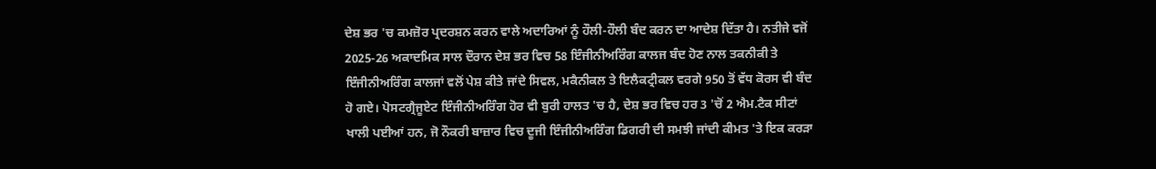ਦੇਸ਼ ਭਰ 'ਚ ਕਮਜ਼ੋਰ ਪ੍ਰਦਰਸ਼ਨ ਕਰਨ ਵਾਲੇ ਅਦਾਰਿਆਂ ਨੂੰ ਹੌਲੀ-ਹੌਲੀ ਬੰਦ ਕਰਨ ਦਾ ਆਦੇਸ਼ ਦਿੱਤਾ ਹੈ। ਨਤੀਜੇ ਵਜੋਂ 2025-26 ਅਕਾਦਮਿਕ ਸਾਲ ਦੌਰਾਨ ਦੇਸ਼ ਭਰ ਵਿਚ 58 ਇੰਜੀਨੀਅਰਿੰਗ ਕਾਲਜ ਬੰਦ ਹੋਣ ਨਾਲ ਤਕਨੀਕੀ ਤੇ ਇੰਜੀਨੀਅਰਿੰਗ ਕਾਲਜਾਂ ਵਲੋਂ ਪੇਸ਼ ਕੀਤੇ ਜਾਂਦੇ ਸਿਵਲ, ਮਕੈਨੀਕਲ ਤੇ ਇਲੈਕਟ੍ਰੀਕਲ ਵਰਗੇ 950 ਤੋਂ ਵੱਧ ਕੋਰਸ ਵੀ ਬੰਦ ਹੋ ਗਏ। ਪੋਸਟਗ੍ਰੈਜੂਏਟ ਇੰਜੀਨੀਅਰਿੰਗ ਹੋਰ ਵੀ ਬੁਰੀ ਹਾਲਤ 'ਚ ਹੈ, ਦੇਸ਼ ਭਰ ਵਿਚ ਹਰ 3 'ਚੋਂ 2 ਐਮ.ਟੈਕ ਸੀਟਾਂ ਖਾਲੀ ਪਈਆਂ ਹਨ, ਜੋ ਨੌਕਰੀ ਬਾਜ਼ਾਰ ਵਿਚ ਦੂਜੀ ਇੰਜੀਨੀਅਰਿੰਗ ਡਿਗਰੀ ਦੀ ਸਮਝੀ ਜਾਂਦੀ ਕੀਮਤ 'ਤੇ ਇਕ ਕਰੜਾ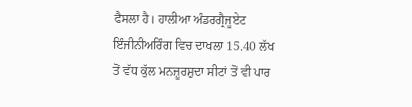ਫੈਸਲਾ ਹੈ। ਹਾਲੀਆ ਅੰਡਰਗ੍ਰੈਜੂਏਟ ਇੰਜੀਨੀਅਰਿੰਗ ਵਿਚ ਦਾਖਲਾ 15.40 ਲੱਖ ਤੋਂ ਵੱਧ ਕੁੱਲ ਮਨਜ਼ੂਰਸ਼ੁਦਾ ਸੀਟਾਂ ਤੋਂ ਵੀ ਪਾਰ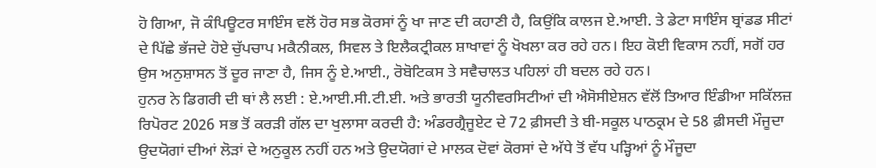ਹੋ ਗਿਆ, ਜੋ ਕੰਪਿਊਟਰ ਸਾਇੰਸ ਵਲੋਂ ਹੋਰ ਸਭ ਕੋਰਸਾਂ ਨੂੰ ਖਾ ਜਾਣ ਦੀ ਕਹਾਣੀ ਹੈ, ਕਿਉਂਕਿ ਕਾਲਜ ਏ.ਆਈ. ਤੇ ਡੇਟਾ ਸਾਇੰਸ ਬ੍ਰਾਂਡਡ ਸੀਟਾਂ ਦੇ ਪਿੱਛੇ ਭੱਜਦੇ ਹੋਏ ਚੁੱਪਚਾਪ ਮਕੈਨੀਕਲ, ਸਿਵਲ ਤੇ ਇਲੈਕਟ੍ਰੀਕਲ ਸ਼ਾਖਾਵਾਂ ਨੂੰ ਖੋਖਲਾ ਕਰ ਰਹੇ ਹਨ। ਇਹ ਕੋਈ ਵਿਕਾਸ ਨਹੀਂ, ਸਗੋਂ ਹਰ ਉਸ ਅਨੁਸ਼ਾਸਨ ਤੋਂ ਦੂਰ ਜਾਣਾ ਹੈ, ਜਿਸ ਨੂੰ ਏ.ਆਈ., ਰੋਬੋਟਿਕਸ ਤੇ ਸਵੈਚਾਲਤ ਪਹਿਲਾਂ ਹੀ ਬਦਲ ਰਹੇ ਹਨ।
ਹੁਨਰ ਨੇ ਡਿਗਰੀ ਦੀ ਥਾਂ ਲੈ ਲਈ : ਏ.ਆਈ.ਸੀ.ਟੀ.ਈ. ਅਤੇ ਭਾਰਤੀ ਯੂਨੀਵਰਸਿਟੀਆਂ ਦੀ ਐਸੋਸੀਏਸ਼ਨ ਵੱਲੋਂ ਤਿਆਰ ਇੰਡੀਆ ਸਕਿੱਲਜ਼ ਰਿਪੋਰਟ 2026 ਸਭ ਤੋਂ ਕਰੜੀ ਗੱਲ ਦਾ ਖੁਲਾਸਾ ਕਰਦੀ ਹੈ: ਅੰਡਰਗ੍ਰੈਜੂਏਟ ਦੇ 72 ਫ਼ੀਸਦੀ ਤੇ ਬੀ-ਸਕੂਲ ਪਾਠਕ੍ਰਮ ਦੇ 58 ਫ਼ੀਸਦੀ ਮੌਜੂਦਾ ਉਦਯੋਗਾਂ ਦੀਆਂ ਲੋੜਾਂ ਦੇ ਅਨੁਕੂਲ ਨਹੀਂ ਹਨ ਅਤੇ ਉਦਯੋਗਾਂ ਦੇ ਮਾਲਕ ਦੋਵਾਂ ਕੋਰਸਾਂ ਦੇ ਅੱਧੇ ਤੋਂ ਵੱਧ ਪੜ੍ਹਿਆਂ ਨੂੰ ਮੌਜੂਦਾ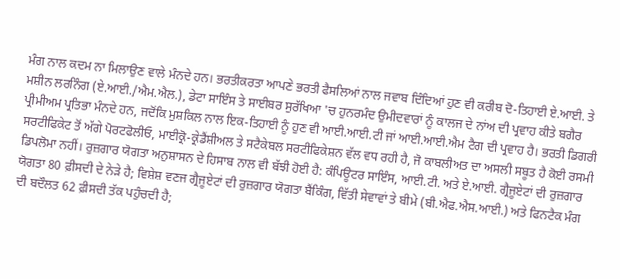ਮੰਗ ਨਾਲ ਕਦਮ ਨਾ ਮਿਲਾਉਣ ਵਾਲੇ ਮੰਨਦੇ ਹਨ। ਭਰਤੀਕਰਤਾ ਆਪਣੇ ਭਰਤੀ ਫੈਸਲਿਆਂ ਨਾਲ ਜਵਾਬ ਦਿੰਦਿਆਂ ਹੁਣ ਵੀ ਕਰੀਬ ਦੋ-ਤਿਹਾਈ ਏ.ਆਈ. ਤੇ ਮਸ਼ੀਨ ਲਰਨਿੰਗ (ਏ.ਆਈ./ਐਮ.ਐਲ.), ਡੇਟਾ ਸਾਇੰਸ ਤੇ ਸਾਈਬਰ ਸੁਰੱਖਿਆ 'ਚ ਹੁਨਰਮੰਦ ਉਮੀਦਵਾਰਾਂ ਨੂੰ ਕਾਲਜ ਦੇ ਨਾਂਅ ਦੀ ਪ੍ਰਵਾਹ ਕੀਤੇ ਬਗੈਰ ਪ੍ਰੀਮੀਅਮ ਪ੍ਰਤਿਭਾ ਮੰਨਦੇ ਹਨ, ਜਦੋਂਕਿ ਮੁਸ਼ਕਿਲ ਨਾਲ ਇਕ-ਤਿਹਾਈ ਨੂੰ ਹੁਣ ਵੀ ਆਈ.ਆਈ.ਟੀ ਜਾਂ ਆਈ.ਆਈ.ਐਮ ਟੈਗ ਦੀ ਪ੍ਰਵਾਹ ਹੈ। ਭਰਤੀ ਡਿਗਰੀ ਸਰਟੀਫਿਕੇਟ ਤੋਂ ਅੱਗੇ ਪੋਰਟਫੋਲੀਓ, ਮਾਈਕ੍ਰੋ-ਕ੍ਰੇਡੈਂਸ਼ੀਅਲ ਤੇ ਸਟੈਕੇਬਲ ਸਰਟੀਫਿਕੇਸ਼ਨ ਵੱਲ ਵਧ ਰਹੀ ਹੈ, ਜੋ ਕਾਬਲੀਅਤ ਦਾ ਅਸਲੀ ਸਬੂਤ ਹੈ ਕੋਈ ਰਸਮੀ ਡਿਪਲੋਮਾ ਨਹੀਂ। ਰੁਜ਼ਗਾਰ ਯੋਗਤਾ ਅਨੁਸ਼ਾਸਨ ਦੇ ਹਿਸਾਬ ਨਾਲ ਵੀ ਬੱਝੀ ਹੋਈ ਹੈ: ਕੰਪਿਊਟਰ ਸਾਇੰਸ, ਆਈ.ਟੀ. ਅਤੇ ਏ.ਆਈ. ਗ੍ਰੈਜੂਏਟਾਂ ਦੀ ਰੁਜ਼ਗਾਰ ਯੋਗਤਾ 80 ਫ਼ੀਸਦੀ ਦੇ ਨੇੜੇ ਹੈ; ਵਿਸ਼ੇਸ਼ ਵਣਜ ਗ੍ਰੈਜੂਏਟਾਂ ਦੀ ਰੁਜ਼ਗਾਰ ਯੋਗਤਾ ਬੈਂਕਿੰਗ, ਵਿੱਤੀ ਸੇਵਾਵਾਂ ਤੇ ਬੀਮੇ (ਬੀ.ਐਫ.ਐਸ.ਆਈ.) ਅਤੇ ਫਿਨਟੈਕ ਮੰਗ ਦੀ ਬਦੌਲਤ 62 ਫ਼ੀਸਦੀ ਤੱਕ ਪਹੁੰਚਦੀ ਹੈ;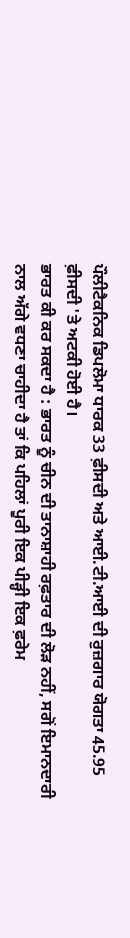ਪੌਲੀਟੈਕਨਿਕ ਡਿਪਲੋਮਾ ਧਾਰਕ 33 ਫ਼ੀਸਦੀ ਅਤੇ ਆਈ.ਟੀ.ਆਈ ਦੀ ਰੁਜ਼ਗਾਰ ਯੋਗਤਾ 45.95 ਫ਼ੀਸਦੀ 'ਤੇ ਅਟਕੀ ਹੋਈ ਹੈ।
ਭਾਰਤ ਕੀ ਕਰ ਸਕਦਾ ਹੈ : ਭਾਰਤ ਨੂੰ ਚੀਨ ਦੀ ਤਾਨਾਸ਼ਾਹੀ ਰਫ਼ਤਾਰ ਦੀ ਲੋੜ ਨਹੀਂ, ਸਗੋਂ ਇਮਾਨਦਾਰੀ ਨਾਲ ਅੱਗੇ ਵਧਣਾ ਚਾਹੀਦਾ ਹੈ ਤਾਂ ਕਿ ਪਹਿਲਾਂ ਪੂਰੀ ਇਕ ਪੀੜ੍ਹੀ ਇਕ ਫ਼ਰੇਮ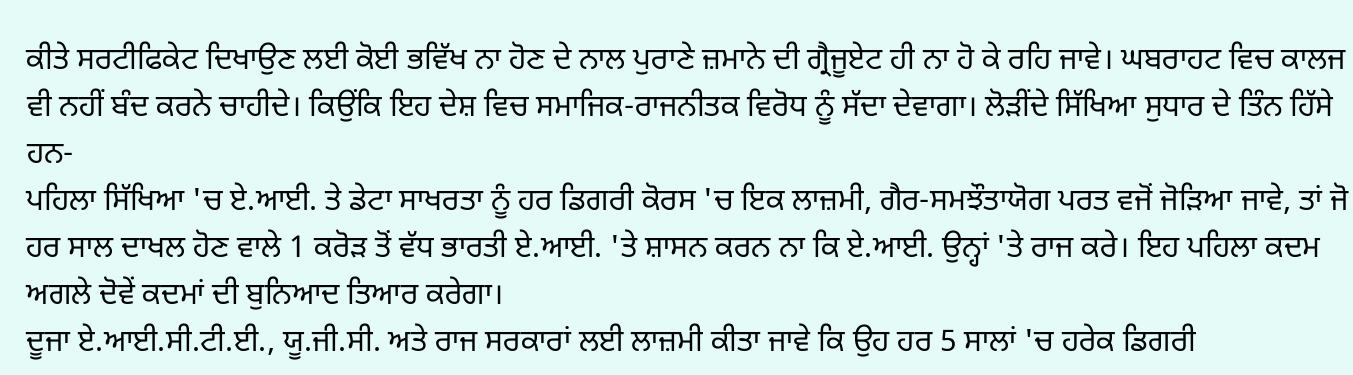ਕੀਤੇ ਸਰਟੀਫਿਕੇਟ ਦਿਖਾਉਣ ਲਈ ਕੋਈ ਭਵਿੱਖ ਨਾ ਹੋਣ ਦੇ ਨਾਲ ਪੁਰਾਣੇ ਜ਼ਮਾਨੇ ਦੀ ਗ੍ਰੈਜੂਏਟ ਹੀ ਨਾ ਹੋ ਕੇ ਰਹਿ ਜਾਵੇ। ਘਬਰਾਹਟ ਵਿਚ ਕਾਲਜ ਵੀ ਨਹੀਂ ਬੰਦ ਕਰਨੇ ਚਾਹੀਦੇ। ਕਿਉਂਕਿ ਇਹ ਦੇਸ਼ ਵਿਚ ਸਮਾਜਿਕ-ਰਾਜਨੀਤਕ ਵਿਰੋਧ ਨੂੰ ਸੱਦਾ ਦੇਵਾਗਾ। ਲੋੜੀਂਦੇ ਸਿੱਖਿਆ ਸੁਧਾਰ ਦੇ ਤਿੰਨ ਹਿੱਸੇ ਹਨ-
ਪਹਿਲਾ ਸਿੱਖਿਆ 'ਚ ਏ.ਆਈ. ਤੇ ਡੇਟਾ ਸਾਖਰਤਾ ਨੂੰ ਹਰ ਡਿਗਰੀ ਕੋਰਸ 'ਚ ਇਕ ਲਾਜ਼ਮੀ, ਗੈਰ-ਸਮਝੌਤਾਯੋਗ ਪਰਤ ਵਜੋਂ ਜੋੜਿਆ ਜਾਵੇ, ਤਾਂ ਜੋ ਹਰ ਸਾਲ ਦਾਖਲ ਹੋਣ ਵਾਲੇ 1 ਕਰੋੜ ਤੋਂ ਵੱਧ ਭਾਰਤੀ ਏ.ਆਈ. 'ਤੇ ਸ਼ਾਸਨ ਕਰਨ ਨਾ ਕਿ ਏ.ਆਈ. ਉਨ੍ਹਾਂ 'ਤੇ ਰਾਜ ਕਰੇ। ਇਹ ਪਹਿਲਾ ਕਦਮ ਅਗਲੇ ਦੋਵੇਂ ਕਦਮਾਂ ਦੀ ਬੁਨਿਆਦ ਤਿਆਰ ਕਰੇਗਾ।
ਦੂਜਾ ਏ.ਆਈ.ਸੀ.ਟੀ.ਈ., ਯੂ.ਜੀ.ਸੀ. ਅਤੇ ਰਾਜ ਸਰਕਾਰਾਂ ਲਈ ਲਾਜ਼ਮੀ ਕੀਤਾ ਜਾਵੇ ਕਿ ਉਹ ਹਰ 5 ਸਾਲਾਂ 'ਚ ਹਰੇਕ ਡਿਗਰੀ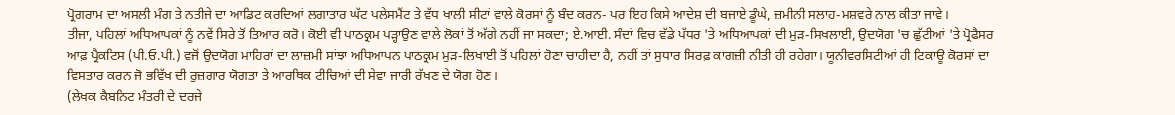ਪ੍ਰੋਗਰਾਮ ਦਾ ਅਸਲੀ ਮੰਗ ਤੇ ਨਤੀਜੇ ਦਾ ਆਡਿਟ ਕਰਦਿਆਂ ਲਗਾਤਾਰ ਘੱਟ ਪਲੇਸਮੈਂਟ ਤੇ ਵੱਧ ਖਾਲੀ ਸੀਟਾਂ ਵਾਲੇ ਕੋਰਸਾਂ ਨੂੰ ਬੰਦ ਕਰਨ- ਪਰ ਇਹ ਕਿਸੇ ਆਦੇਸ਼ ਦੀ ਬਜਾਏ ਡੂੰਘੇ, ਜ਼ਮੀਨੀ ਸਲਾਹ-ਮਸ਼ਵਰੇ ਨਾਲ ਕੀਤਾ ਜਾਵੇ।
ਤੀਜਾ, ਪਹਿਲਾਂ ਅਧਿਆਪਕਾਂ ਨੂੰ ਨਵੇਂ ਸਿਰੇ ਤੋਂ ਤਿਆਰ ਕਰੋ। ਕੋਈ ਵੀ ਪਾਠਕ੍ਰਮ ਪੜ੍ਹਾਉਣ ਵਾਲੇ ਲੋਕਾਂ ਤੋਂ ਅੱਗੇ ਨਹੀਂ ਜਾ ਸਕਦਾ; ਏ.ਆਈ. ਸੰਦਾਂ ਵਿਚ ਵੱਡੇ ਪੱਧਰ 'ਤੇ ਅਧਿਆਪਕਾਂ ਦੀ ਮੁੜ-ਸਿਖਲਾਈ, ਉਦਯੋਗ 'ਚ ਛੁੱਟੀਆਂ 'ਤੇ ਪ੍ਰੋਫੈਸਰ ਆਫ਼ ਪ੍ਰੈਕਟਿਸ (ਪੀ.ਓ.ਪੀ.) ਵਜੋਂ ਉਦਯੋਗ ਮਾਹਿਰਾਂ ਦਾ ਲਾਜ਼ਮੀ ਸਾਂਝਾ ਅਧਿਆਪਨ ਪਾਠਕ੍ਰਮ ਮੁੜ-ਲਿਖਾਈ ਤੋਂ ਪਹਿਲਾਂ ਹੋਣਾ ਚਾਹੀਦਾ ਹੈ, ਨਹੀਂ ਤਾਂ ਸੁਧਾਰ ਸਿਰਫ਼ ਕਾਗਜ਼ੀ ਨੀਤੀ ਹੀ ਰਹੇਗਾ। ਯੂਨੀਵਰਸਿਟੀਆਂ ਹੀ ਟਿਕਾਊ ਕੋਰਸਾਂ ਦਾ ਵਿਸਤਾਰ ਕਰਨ ਜੋ ਭਵਿੱਖ ਦੀ ਰੁਜ਼ਗਾਰ ਯੋਗਤਾ ਤੇ ਆਰਥਿਕ ਟੀਚਿਆਂ ਦੀ ਸੇਵਾ ਜਾਰੀ ਰੱਖਣ ਦੇ ਯੋਗ ਹੋਣ।
(ਲੇਖਕ ਕੈਬਨਿਟ ਮੰਤਰੀ ਦੇ ਦਰਜੇ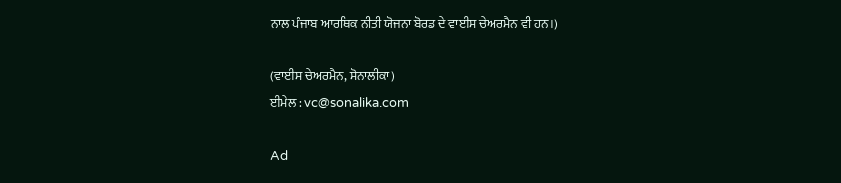ਨਾਲ ਪੰਜਾਬ ਆਰਥਿਕ ਨੀਤੀ ਯੋਜਨਾ ਬੋਰਡ ਦੇ ਵਾਈਸ ਚੇਅਰਮੈਨ ਵੀ ਹਨ।)

(ਵਾਈਸ ਚੇਅਰਮੈਨ, ਸੋਨਾਲੀਕਾ)
ਈਮੇਲ : vc@sonalika.com

Ad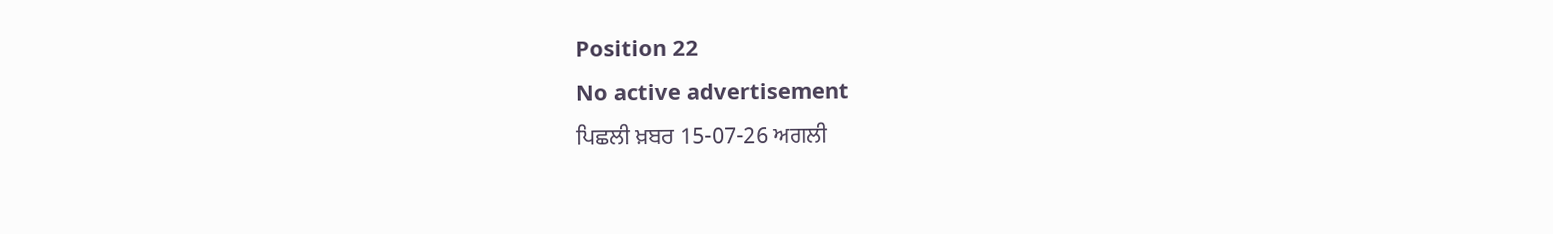Position 22
No active advertisement
ਪਿਛਲੀ ਖ਼ਬਰ 15-07-26 ਅਗਲੀ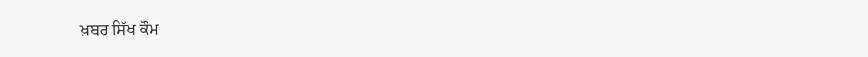ਖ਼ਬਰ ਸਿੱਖ ਕੌਮ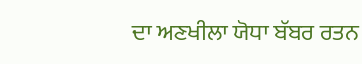ਦਾ ਅਣਖੀਲਾ ਯੋਧਾ ਬੱਬਰ ਰਤਨ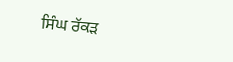ਸਿੰਘ ਰੱਕੜ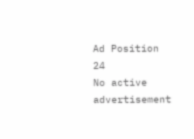Ad Position 24
No active advertisement